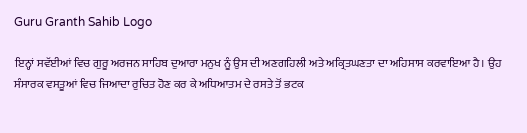Guru Granth Sahib Logo

ਇਨ੍ਹਾਂ ਸਵੱਈਆਂ ਵਿਚ ਗੁਰੂ ਅਰਜਨ ਸਾਹਿਬ ਦੁਆਰਾ ਮਨੁਖ ਨੂੰ ਉਸ ਦੀ ਅਣਗਹਿਲੀ ਅਤੇ ਅਕ੍ਰਿਤਘਣਤਾ ਦਾ ਅਹਿਸਾਸ ਕਰਵਾਇਆ ਹੈ। ਉਹ ਸੰਸਾਰਕ ਵਸਤੂਆਂ ਵਿਚ ਜਿਆਦਾ ਰੁਚਿਤ ਹੋਣ ਕਰ ਕੇ ਅਧਿਆਤਮ ਦੇ ਰਸਤੇ ਤੋਂ ਭਟਕ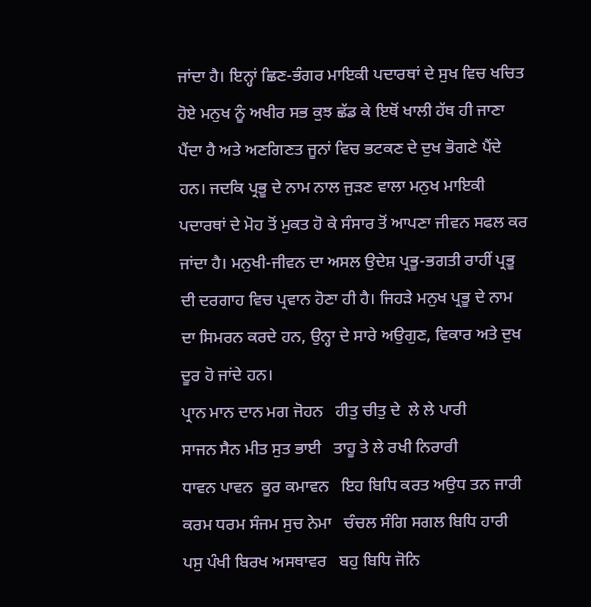ਜਾਂਦਾ ਹੈ। ਇਨ੍ਹਾਂ ਛਿਣ-ਭੰਗਰ ਮਾਇਕੀ ਪਦਾਰਥਾਂ ਦੇ ਸੁਖ ਵਿਚ ਖਚਿਤ ਹੋਏ ਮਨੁਖ ਨੂੰ ਅਖੀਰ ਸਭ ਕੁਝ ਛੱਡ ਕੇ ਇਥੋਂ ਖਾਲੀ ਹੱਥ ਹੀ ਜਾਣਾ ਪੈਂਦਾ ਹੈ ਅਤੇ ਅਣਗਿਣਤ ਜੂਨਾਂ ਵਿਚ ਭਟਕਣ ਦੇ ਦੁਖ ਭੋਗਣੇ ਪੈਂਦੇ ਹਨ। ਜਦਕਿ ਪ੍ਰਭੂ ਦੇ ਨਾਮ ਨਾਲ ਜੁੜਣ ਵਾਲਾ ਮਨੁਖ ਮਾਇਕੀ ਪਦਾਰਥਾਂ ਦੇ ਮੋਹ ਤੋਂ ਮੁਕਤ ਹੋ ਕੇ ਸੰਸਾਰ ਤੋਂ ਆਪਣਾ ਜੀਵਨ ਸਫਲ ਕਰ ਜਾਂਦਾ ਹੈ। ਮਨੁਖੀ-ਜੀਵਨ ਦਾ ਅਸਲ ਉਦੇਸ਼ ਪ੍ਰਭੂ-ਭਗਤੀ ਰਾਹੀਂ ਪ੍ਰਭੂ ਦੀ ਦਰਗਾਹ ਵਿਚ ਪ੍ਰਵਾਨ ਹੋਣਾ ਹੀ ਹੈ। ਜਿਹੜੇ ਮਨੁਖ ਪ੍ਰਭੂ ਦੇ ਨਾਮ ਦਾ ਸਿਮਰਨ ਕਰਦੇ ਹਨ, ਉਨ੍ਹਾ ਦੇ ਸਾਰੇ ਅਉਗੁਣ, ਵਿਕਾਰ ਅਤੇ ਦੁਖ ਦੂਰ ਹੋ ਜਾਂਦੇ ਹਨ।
ਪ੍ਰਾਨ ਮਾਨ ਦਾਨ ਮਗ ਜੋਹਨ   ਹੀਤੁ ਚੀਤੁ ਦੇ  ਲੇ ਲੇ ਪਾਰੀ
ਸਾਜਨ ਸੈਨ ਮੀਤ ਸੁਤ ਭਾਈ   ਤਾਹੂ ਤੇ ਲੇ ਰਖੀ ਨਿਰਾਰੀ
ਧਾਵਨ ਪਾਵਨ  ਕੂਰ ਕਮਾਵਨ   ਇਹ ਬਿਧਿ ਕਰਤ ਅਉਧ ਤਨ ਜਾਰੀ
ਕਰਮ ਧਰਮ ਸੰਜਮ ਸੁਚ ਨੇਮਾ   ਚੰਚਲ ਸੰਗਿ ਸਗਲ ਬਿਧਿ ਹਾਰੀ
ਪਸੁ ਪੰਖੀ ਬਿਰਖ ਅਸਥਾਵਰ   ਬਹੁ ਬਿਧਿ ਜੋਨਿ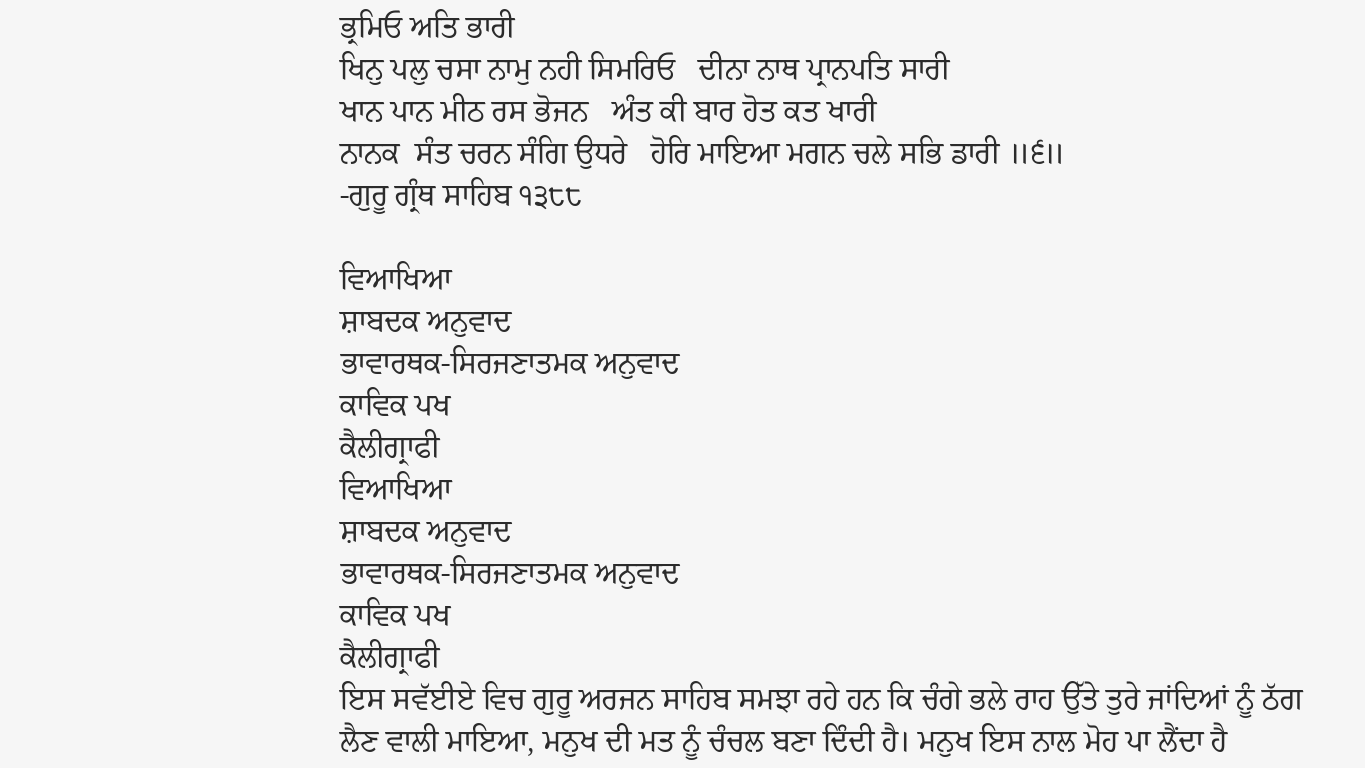ਭ੍ਰਮਿਓ ਅਤਿ ਭਾਰੀ
ਖਿਨੁ ਪਲੁ ਚਸਾ ਨਾਮੁ ਨਹੀ ਸਿਮਰਿਓ   ਦੀਨਾ ਨਾਥ ਪ੍ਰਾਨਪਤਿ ਸਾਰੀ
ਖਾਨ ਪਾਨ ਮੀਠ ਰਸ ਭੋਜਨ   ਅੰਤ ਕੀ ਬਾਰ ਹੋਤ ਕਤ ਖਾਰੀ
ਨਾਨਕ  ਸੰਤ ਚਰਨ ਸੰਗਿ ਉਧਰੇ   ਹੋਰਿ ਮਾਇਆ ਮਗਨ ਚਲੇ ਸਭਿ ਡਾਰੀ ॥੬॥
-ਗੁਰੂ ਗ੍ਰੰਥ ਸਾਹਿਬ ੧੩੮੮

ਵਿਆਖਿਆ
ਸ਼ਾਬਦਕ ਅਨੁਵਾਦ
ਭਾਵਾਰਥਕ-ਸਿਰਜਣਾਤਮਕ ਅਨੁਵਾਦ
ਕਾਵਿਕ ਪਖ
ਕੈਲੀਗ੍ਰਾਫੀ
ਵਿਆਖਿਆ
ਸ਼ਾਬਦਕ ਅਨੁਵਾਦ
ਭਾਵਾਰਥਕ-ਸਿਰਜਣਾਤਮਕ ਅਨੁਵਾਦ
ਕਾਵਿਕ ਪਖ
ਕੈਲੀਗ੍ਰਾਫੀ
ਇਸ ਸਵੱਈਏ ਵਿਚ ਗੁਰੂ ਅਰਜਨ ਸਾਹਿਬ ਸਮਝਾ ਰਹੇ ਹਨ ਕਿ ਚੰਗੇ ਭਲੇ ਰਾਹ ਉੱਤੇ ਤੁਰੇ ਜਾਂਦਿਆਂ ਨੂੰ ਠੱਗ ਲੈਣ ਵਾਲੀ ਮਾਇਆ, ਮਨੁਖ ਦੀ ਮਤ ਨੂੰ ਚੰਚਲ ਬਣਾ ਦਿੰਦੀ ਹੈ। ਮਨੁਖ ਇਸ ਨਾਲ ਮੋਹ ਪਾ ਲੈਂਦਾ ਹੈ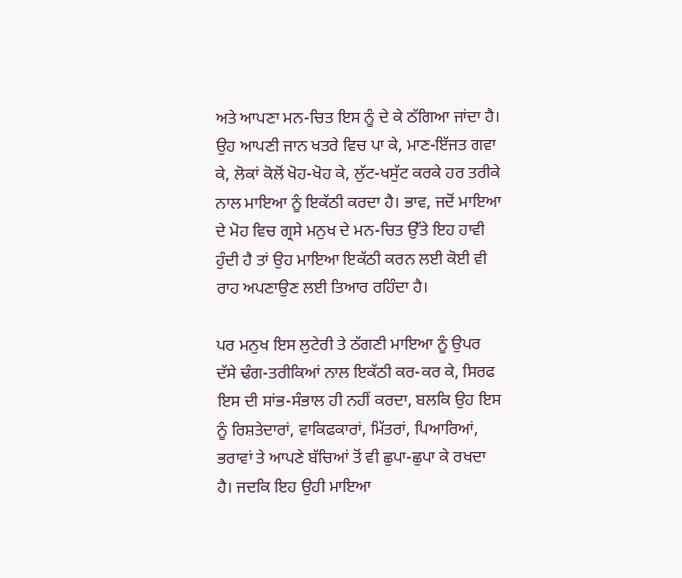ਅਤੇ ਆਪਣਾ ਮਨ-ਚਿਤ ਇਸ ਨੂੰ ਦੇ ਕੇ ਠੱਗਿਆ ਜਾਂਦਾ ਹੈ। ਉਹ ਆਪਣੀ ਜਾਨ ਖਤਰੇ ਵਿਚ ਪਾ ਕੇ, ਮਾਣ-ਇੱਜਤ ਗਵਾ ਕੇ, ਲੋਕਾਂ ਕੋਲੋਂ ਖੋਹ-ਖੋਹ ਕੇ, ਲੁੱਟ-ਖਸੁੱਟ ਕਰਕੇ ਹਰ ਤਰੀਕੇ ਨਾਲ ਮਾਇਆ ਨੂੰ ਇਕੱਠੀ ਕਰਦਾ ਹੈ। ਭਾਵ, ਜਦੋਂ ਮਾਇਆ ਦੇ ਮੋਹ ਵਿਚ ਗ੍ਰਸੇ ਮਨੁਖ ਦੇ ਮਨ-ਚਿਤ ਉੱਤੇ ਇਹ ਹਾਵੀ ਹੁੰਦੀ ਹੈ ਤਾਂ ਉਹ ਮਾਇਆ ਇਕੱਠੀ ਕਰਨ ਲਈ ਕੋਈ ਵੀ ਰਾਹ ਅਪਣਾਉਣ ਲਈ ਤਿਆਰ ਰਹਿੰਦਾ ਹੈ।

ਪਰ ਮਨੁਖ ਇਸ ਲੁਟੇਰੀ ਤੇ ਠੱਗਣੀ ਮਾਇਆ ਨੂੰ ਉਪਰ ਦੱਸੇ ਢੰਗ-ਤਰੀਕਿਆਂ ਨਾਲ ਇਕੱਠੀ ਕਰ-ਕਰ ਕੇ, ਸਿਰਫ ਇਸ ਦੀ ਸਾਂਭ-ਸੰਭਾਲ ਹੀ ਨਹੀਂ ਕਰਦਾ, ਬਲਕਿ ਉਹ ਇਸ ਨੂੰ ਰਿਸ਼ਤੇਦਾਰਾਂ, ਵਾਕਿਫਕਾਰਾਂ, ਮਿੱਤਰਾਂ, ਪਿਆਰਿਆਂ, ਭਰਾਵਾਂ ਤੇ ਆਪਣੇ ਬੱਚਿਆਂ ਤੋਂ ਵੀ ਛੁਪਾ-ਛੁਪਾ ਕੇ ਰਖਦਾ ਹੈ। ਜਦਕਿ ਇਹ ਉਹੀ ਮਾਇਆ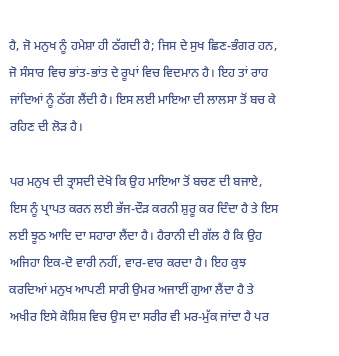ਹੈ, ਜੋ ਮਨੁਖ ਨੂੰ ਹਮੇਸ਼ਾ ਹੀ ਠੱਗਦੀ ਹੈ; ਜਿਸ ਦੇ ਸੁਖ ਛਿਣ-ਭੰਗਰ ਹਨ, ਜੋ ਸੰਸਾਰ ਵਿਚ ਭਾਂਤ-ਭਾਂਤ ਦੇ ਰੂਪਾਂ ਵਿਚ ਵਿਦਮਾਨ ਹੈ। ਇਹ ਤਾਂ ਰਾਹ ਜਾਂਦਿਆਂ ਨੂੰ ਠੱਗ ਲੈਂਦੀ ਹੈ। ਇਸ ਲਈ ਮਾਇਆ ਦੀ ਲਾਲਸਾ ਤੋਂ ਬਚ ਕੇ ਰਹਿਣ ਦੀ ਲੋੜ ਹੈ।

ਪਰ ਮਨੁਖ ਦੀ ਤ੍ਰਾਸਦੀ ਦੇਖੋ ਕਿ ਉਹ ਮਾਇਆ ਤੋਂ ਬਚਣ ਦੀ ਬਜਾਏ, ਇਸ ਨੂੰ ਪ੍ਰਾਪਤ ਕਰਨ ਲਈ ਭੱਜ-ਦੌੜ ਕਰਨੀ ਸ਼ੁਰੂ ਕਰ ਦਿੰਦਾ ਹੈ ਤੇ ਇਸ ਲਈ ਝੂਠ ਆਦਿ ਦਾ ਸਹਾਰਾ ਲੈਂਦਾ ਹੈ। ਹੈਰਾਨੀ ਦੀ ਗੱਲ ਹੈ ਕਿ ਉਹ ਅਜਿਹਾ ਇਕ-ਦੋ ਵਾਰੀ ਨਹੀਂ, ਵਾਰ-ਵਾਰ ਕਰਦਾ ਹੈ। ਇਹ ਕੁਝ ਕਰਦਿਆਂ ਮਨੁਖ ਆਪਣੀ ਸਾਰੀ ਉਮਰ ਅਜਾਈਂ ਗੁਆ ਲੈਂਦਾ ਹੈ ਤੇ ਅਖੀਰ ਇਸੇ ਕੋਸ਼ਿਸ਼ ਵਿਚ ਉਸ ਦਾ ਸਰੀਰ ਵੀ ਮਰ-ਮੁੱਕ ਜਾਂਦਾ ਹੈ ਪਰ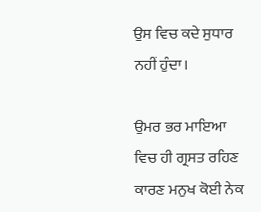ਉਸ ਵਿਚ ਕਦੇ ਸੁਧਾਰ ਨਹੀਂ ਹੁੰਦਾ।

ਉਮਰ ਭਰ ਮਾਇਆ ਵਿਚ ਹੀ ਗ੍ਰਸਤ ਰਹਿਣ ਕਾਰਣ ਮਨੁਖ ਕੋਈ ਨੇਕ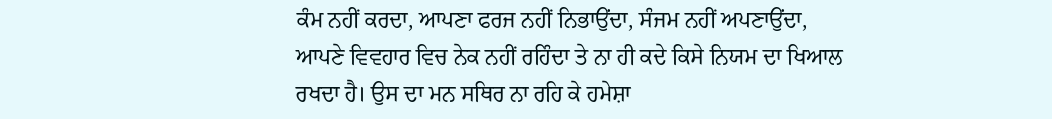ਕੰਮ ਨਹੀਂ ਕਰਦਾ, ਆਪਣਾ ਫਰਜ ਨਹੀਂ ਨਿਭਾਉਂਦਾ, ਸੰਜਮ ਨਹੀਂ ਅਪਣਾਉਂਦਾ, ਆਪਣੇ ਵਿਵਹਾਰ ਵਿਚ ਨੇਕ ਨਹੀਂ ਰਹਿੰਦਾ ਤੇ ਨਾ ਹੀ ਕਦੇ ਕਿਸੇ ਨਿਯਮ ਦਾ ਖਿਆਲ ਰਖਦਾ ਹੈ। ਉਸ ਦਾ ਮਨ ਸਥਿਰ ਨਾ ਰਹਿ ਕੇ ਹਮੇਸ਼ਾ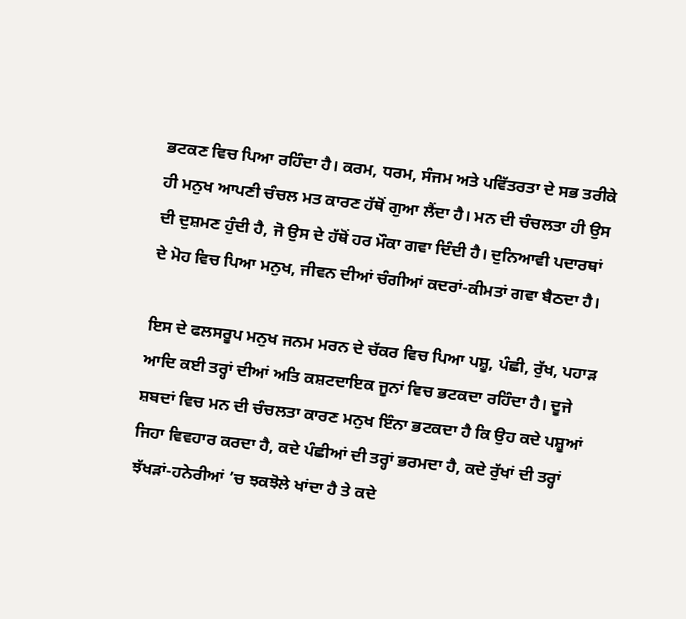ਭਟਕਣ ਵਿਚ ਪਿਆ ਰਹਿੰਦਾ ਹੈ। ਕਰਮ, ਧਰਮ, ਸੰਜਮ ਅਤੇ ਪਵਿੱਤਰਤਾ ਦੇ ਸਭ ਤਰੀਕੇ ਹੀ ਮਨੁਖ ਆਪਣੀ ਚੰਚਲ ਮਤ ਕਾਰਣ ਹੱਥੋਂ ਗੁਆ ਲੈਂਦਾ ਹੈ। ਮਨ ਦੀ ਚੰਚਲਤਾ ਹੀ ਉਸ ਦੀ ਦੁਸ਼ਮਣ ਹੁੰਦੀ ਹੈ, ਜੋ ਉਸ ਦੇ ਹੱਥੋਂ ਹਰ ਮੌਕਾ ਗਵਾ ਦਿੰਦੀ ਹੈ। ਦੁਨਿਆਵੀ ਪਦਾਰਥਾਂ ਦੇ ਮੋਹ ਵਿਚ ਪਿਆ ਮਨੁਖ, ਜੀਵਨ ਦੀਆਂ ਚੰਗੀਆਂ ਕਦਰਾਂ-ਕੀਮਤਾਂ ਗਵਾ ਬੈਠਦਾ ਹੈ।

ਇਸ ਦੇ ਫਲਸਰੂਪ ਮਨੁਖ ਜਨਮ ਮਰਨ ਦੇ ਚੱਕਰ ਵਿਚ ਪਿਆ ਪਸ਼ੂ, ਪੰਛੀ, ਰੁੱਖ, ਪਹਾੜ ਆਦਿ ਕਈ ਤਰ੍ਹਾਂ ਦੀਆਂ ਅਤਿ ਕਸ਼ਟਦਾਇਕ ਜੂਨਾਂ ਵਿਚ ਭਟਕਦਾ ਰਹਿੰਦਾ ਹੈ। ਦੂਜੇ ਸ਼ਬਦਾਂ ਵਿਚ ਮਨ ਦੀ ਚੰਚਲਤਾ ਕਾਰਣ ਮਨੁਖ ਇੰਨਾ ਭਟਕਦਾ ਹੈ ਕਿ ਉਹ ਕਦੇ ਪਸ਼ੂਆਂ ਜਿਹਾ ਵਿਵਹਾਰ ਕਰਦਾ ਹੈ, ਕਦੇ ਪੰਛੀਆਂ ਦੀ ਤਰ੍ਹਾਂ ਭਰਮਦਾ ਹੈ, ਕਦੇ ਰੁੱਖਾਂ ਦੀ ਤਰ੍ਹਾਂ ਝੱਖੜਾਂ-ਹਨੇਰੀਆਂ ’ਚ ਝਕਝੋਲੇ ਖਾਂਦਾ ਹੈ ਤੇ ਕਦੇ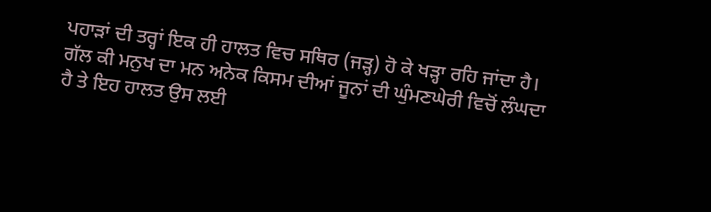ਪਹਾੜਾਂ ਦੀ ਤਰ੍ਹਾਂ ਇਕ ਹੀ ਹਾਲਤ ਵਿਚ ਸਥਿਰ (ਜੜ੍ਹ) ਹੋ ਕੇ ਖੜ੍ਹਾ ਰਹਿ ਜਾਂਦਾ ਹੈ। ਗੱਲ ਕੀ ਮਨੁਖ ਦਾ ਮਨ ਅਨੇਕ ਕਿਸਮ ਦੀਆਂ ਜੂਨਾਂ ਦੀ ਘੁੰਮਣਘੇਰੀ ਵਿਚੋਂ ਲੰਘਦਾ ਹੈ ਤੇ ਇਹ ਹਾਲਤ ਉਸ ਲਈ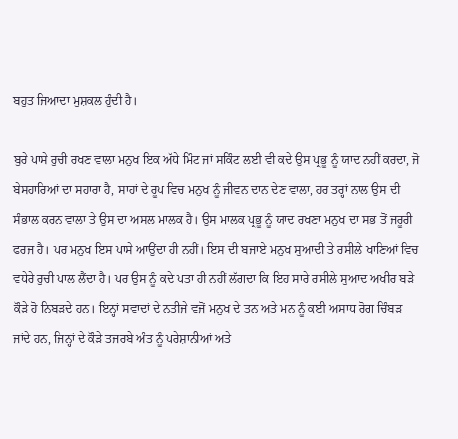ਬਹੁਤ ਜਿਆਦਾ ਮੁਸ਼ਕਲ ਹੁੰਦੀ ਹੈ।

ਬੁਰੇ ਪਾਸੇ ਰੁਚੀ ਰਖਣ ਵਾਲਾ ਮਨੁਖ ਇਕ ਅੱਧੇ ਮਿੰਟ ਜਾਂ ਸਕਿੰਟ ਲਈ ਵੀ ਕਦੇ ਉਸ ਪ੍ਰਭੂ ਨੂੰ ਯਾਦ ਨਹੀਂ ਕਰਦਾ, ਜੋ ਬੇਸਹਾਰਿਆਂ ਦਾ ਸਹਾਰਾ ਹੈ, ਸਾਹਾਂ ਦੇ ਰੂਪ ਵਿਚ ਮਨੁਖ ਨੂੰ ਜੀਵਨ ਦਾਨ ਦੇਣ ਵਾਲਾ, ਹਰ ਤਰ੍ਹਾਂ ਨਾਲ ਉਸ ਦੀ ਸੰਭਾਲ ਕਰਨ ਵਾਲਾ ਤੇ ਉਸ ਦਾ ਅਸਲ ਮਾਲਕ ਹੈ। ਉਸ ਮਾਲਕ ਪ੍ਰਭੂ ਨੂੰ ਯਾਦ ਰਖਣਾ ਮਨੁਖ ਦਾ ਸਭ ਤੋਂ ਜਰੂਰੀ ਫਰਜ ਹੈ। ਪਰ ਮਨੁਖ ਇਸ ਪਾਸੇ ਆਉਂਦਾ ਹੀ ਨਹੀਂ। ਇਸ ਦੀ ਬਜਾਏ ਮਨੁਖ ਸੁਆਦੀ ਤੇ ਰਸੀਲੇ ਖਾਣਿਆਂ ਵਿਚ ਵਧੇਰੇ ਰੁਚੀ ਪਾਲ ਲੈਂਦਾ ਹੈ। ਪਰ ਉਸ ਨੂੰ ਕਦੇ ਪਤਾ ਹੀ ਨਹੀਂ ਲੱਗਦਾ ਕਿ ਇਹ ਸਾਰੇ ਰਸੀਲੇ ਸੁਆਦ ਅਖੀਰ ਬੜੇ ਕੌੜੇ ਹੋ ਨਿਬੜਦੇ ਹਨ। ਇਨ੍ਹਾਂ ਸਵਾਦਾਂ ਦੇ ਨਤੀਜੇ ਵਜੋਂ ਮਨੁਖ ਦੇ ਤਨ ਅਤੇ ਮਨ ਨੂੰ ਕਈ ਅਸਾਧ ਰੋਗ ਚਿੰਬੜ ਜਾਂਦੇ ਹਨ, ਜਿਨ੍ਹਾਂ ਦੇ ਕੌੜੇ ਤਜਰਬੇ ਅੰਤ ਨੂੰ ਪਰੇਸ਼ਾਨੀਆਂ ਅਤੇ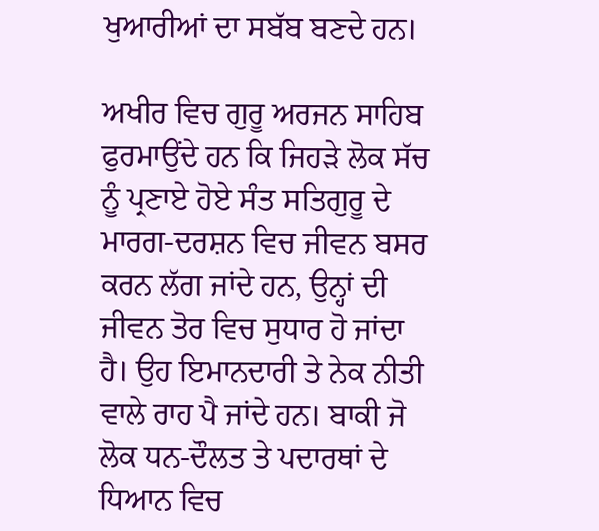ਖੁਆਰੀਆਂ ਦਾ ਸਬੱਬ ਬਣਦੇ ਹਨ।

ਅਖੀਰ ਵਿਚ ਗੁਰੂ ਅਰਜਨ ਸਾਹਿਬ ਫੁਰਮਾਉਂਦੇ ਹਨ ਕਿ ਜਿਹੜੇ ਲੋਕ ਸੱਚ ਨੂੰ ਪ੍ਰਣਾਏ ਹੋਏ ਸੰਤ ਸਤਿਗੁਰੂ ਦੇ ਮਾਰਗ-ਦਰਸ਼ਨ ਵਿਚ ਜੀਵਨ ਬਸਰ ਕਰਨ ਲੱਗ ਜਾਂਦੇ ਹਨ, ਉਨ੍ਹਾਂ ਦੀ ਜੀਵਨ ਤੋਰ ਵਿਚ ਸੁਧਾਰ ਹੋ ਜਾਂਦਾ ਹੈ। ਉਹ ਇਮਾਨਦਾਰੀ ਤੇ ਨੇਕ ਨੀਤੀ ਵਾਲੇ ਰਾਹ ਪੈ ਜਾਂਦੇ ਹਨ। ਬਾਕੀ ਜੋ ਲੋਕ ਧਨ-ਦੌਲਤ ਤੇ ਪਦਾਰਥਾਂ ਦੇ ਧਿਆਨ ਵਿਚ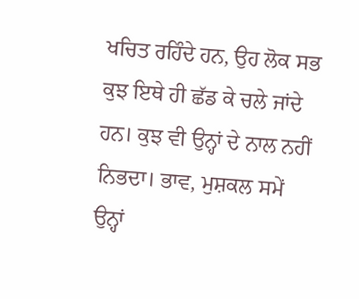ਖਚਿਤ ਰਹਿੰਦੇ ਹਨ, ਉਹ ਲੋਕ ਸਭ ਕੁਝ ਇਥੇ ਹੀ ਛੱਡ ਕੇ ਚਲੇ ਜਾਂਦੇ ਹਨ। ਕੁਝ ਵੀ ਉਨ੍ਹਾਂ ਦੇ ਨਾਲ ਨਹੀਂ ਨਿਭਦਾ। ਭਾਵ, ਮੁਸ਼ਕਲ ਸਮੇਂ ਉਨ੍ਹਾਂ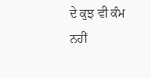ਦੇ ਕੁਝ ਵੀ ਕੰਮ ਨਹੀਂ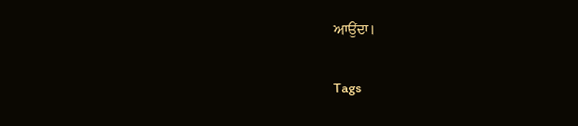ਆਉਂਦਾ।

Tags